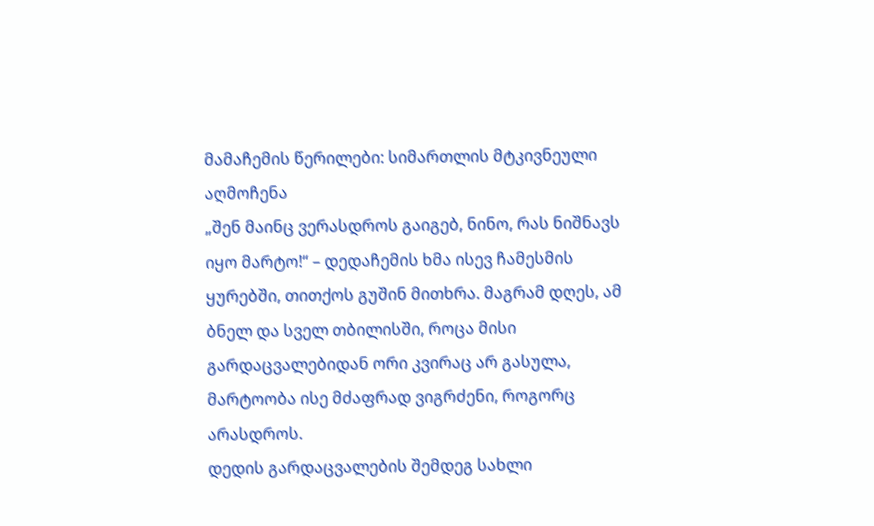მამაჩემის წერილები: სიმართლის მტკივნეული აღმოჩენა
„შენ მაინც ვერასდროს გაიგებ, ნინო, რას ნიშნავს იყო მარტო!“ – დედაჩემის ხმა ისევ ჩამესმის ყურებში, თითქოს გუშინ მითხრა. მაგრამ დღეს, ამ ბნელ და სველ თბილისში, როცა მისი გარდაცვალებიდან ორი კვირაც არ გასულა, მარტოობა ისე მძაფრად ვიგრძენი, როგორც არასდროს.
დედის გარდაცვალების შემდეგ სახლი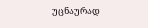უცნაურად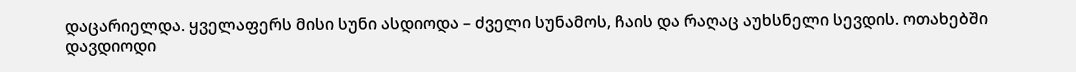დაცარიელდა. ყველაფერს მისი სუნი ასდიოდა – ძველი სუნამოს, ჩაის და რაღაც აუხსნელი სევდის. ოთახებში დავდიოდი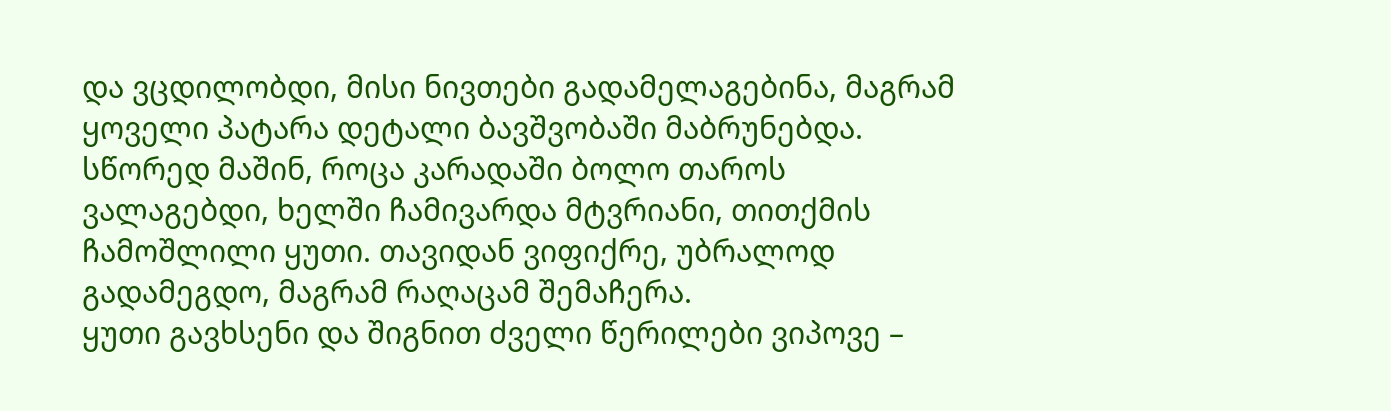და ვცდილობდი, მისი ნივთები გადამელაგებინა, მაგრამ ყოველი პატარა დეტალი ბავშვობაში მაბრუნებდა. სწორედ მაშინ, როცა კარადაში ბოლო თაროს ვალაგებდი, ხელში ჩამივარდა მტვრიანი, თითქმის ჩამოშლილი ყუთი. თავიდან ვიფიქრე, უბრალოდ გადამეგდო, მაგრამ რაღაცამ შემაჩერა.
ყუთი გავხსენი და შიგნით ძველი წერილები ვიპოვე –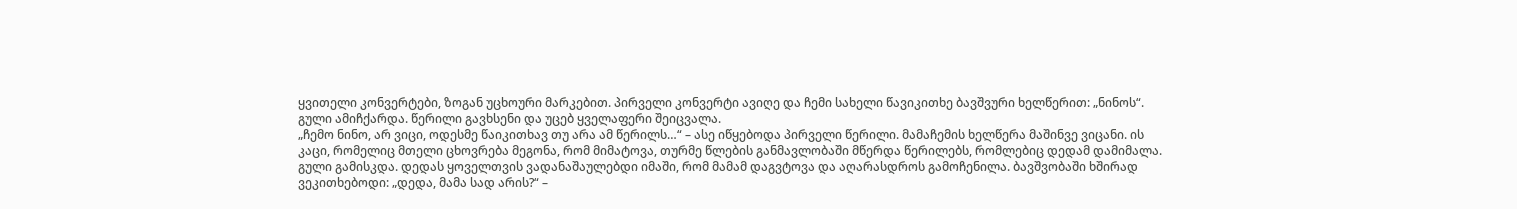ყვითელი კონვერტები, ზოგან უცხოური მარკებით. პირველი კონვერტი ავიღე და ჩემი სახელი წავიკითხე ბავშვური ხელწერით: „ნინოს“. გული ამიჩქარდა. წერილი გავხსენი და უცებ ყველაფერი შეიცვალა.
„ჩემო ნინო, არ ვიცი, ოდესმე წაიკითხავ თუ არა ამ წერილს…“ – ასე იწყებოდა პირველი წერილი. მამაჩემის ხელწერა მაშინვე ვიცანი. ის კაცი, რომელიც მთელი ცხოვრება მეგონა, რომ მიმატოვა, თურმე წლების განმავლობაში მწერდა წერილებს, რომლებიც დედამ დამიმალა.
გული გამისკდა. დედას ყოველთვის ვადანაშაულებდი იმაში, რომ მამამ დაგვტოვა და აღარასდროს გამოჩენილა. ბავშვობაში ხშირად ვეკითხებოდი: „დედა, მამა სად არის?“ –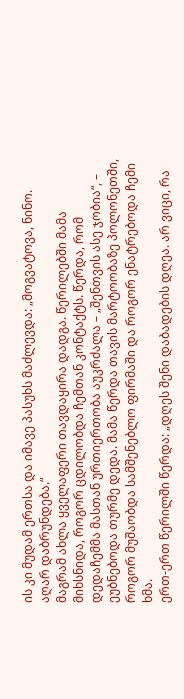ის კი მუდამ ერთსა და იმავე პასუხს მაძლევდა: „მოგვატოვა, ნინო. აღარ დაბრუნდება.“
მაგრამ ახლა ყველაფერი თავდაყირა დადგა. წერილებში მამა მიხსნიდა, როგორ ცდილობდა ჩემთან კონტაქტს. წერდა, რომ დედაჩემმა მასთან ურთიერთობა აუკრძალა – „შენთვის ასე ჯობია“, – ეუბნებოდა თურმე დედა. მამა წერდა თავის მარტოობაზე პოლონეთში, როგორ მუშაობდა სამშენებლო ფირმაში და როგორ ენატრებოდა ჩემი ხმა.
ერთ-ერთ წერილში წერდა: „დღეს შენი დაბადების დღეა. არ ვიცი, რა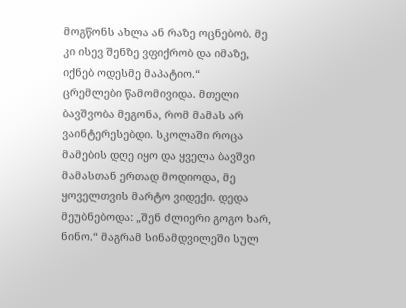მოგწონს ახლა ან რაზე ოცნებობ. მე კი ისევ შენზე ვფიქრობ და იმაზე, იქნებ ოდესმე მაპატიო.“
ცრემლები წამომივიდა. მთელი ბავშვობა მეგონა, რომ მამას არ ვაინტერესებდი. სკოლაში როცა მამების დღე იყო და ყველა ბავშვი მამასთან ერთად მოდიოდა, მე ყოველთვის მარტო ვიდექი. დედა მეუბნებოდა: „შენ ძლიერი გოგო ხარ, ნინო.“ მაგრამ სინამდვილეში სულ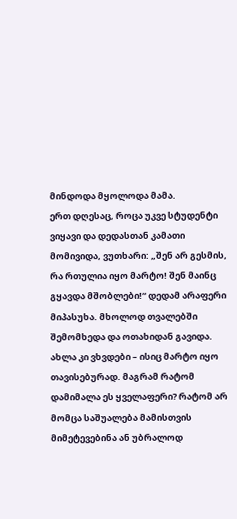მინდოდა მყოლოდა მამა.
ერთ დღესაც, როცა უკვე სტუდენტი ვიყავი და დედასთან კამათი მომივიდა, ვუთხარი: „შენ არ გესმის, რა რთულია იყო მარტო! შენ მაინც გყავდა მშობლები!“ დედამ არაფერი მიპასუხა. მხოლოდ თვალებში შემომხედა და ოთახიდან გავიდა.
ახლა კი ვხვდები – ისიც მარტო იყო თავისებურად. მაგრამ რატომ დამიმალა ეს ყველაფერი? რატომ არ მომცა საშუალება მამისთვის მიმეტევებინა ან უბრალოდ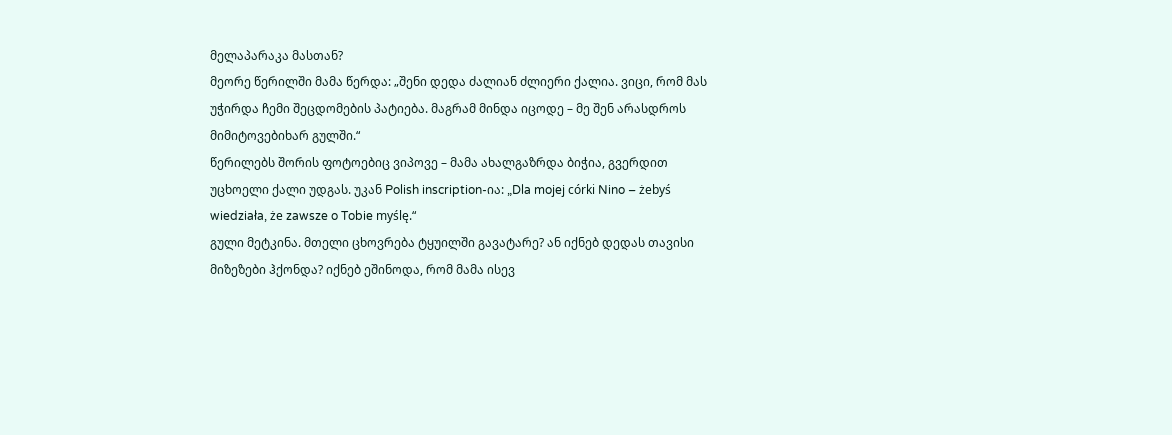მელაპარაკა მასთან?
მეორე წერილში მამა წერდა: „შენი დედა ძალიან ძლიერი ქალია. ვიცი, რომ მას უჭირდა ჩემი შეცდომების პატიება. მაგრამ მინდა იცოდე – მე შენ არასდროს მიმიტოვებიხარ გულში.“
წერილებს შორის ფოტოებიც ვიპოვე – მამა ახალგაზრდა ბიჭია, გვერდით უცხოელი ქალი უდგას. უკან Polish inscription-ია: „Dla mojej córki Nino – żebyś wiedziała, że zawsze o Tobie myślę.“
გული მეტკინა. მთელი ცხოვრება ტყუილში გავატარე? ან იქნებ დედას თავისი მიზეზები ჰქონდა? იქნებ ეშინოდა, რომ მამა ისევ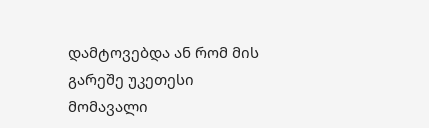დამტოვებდა ან რომ მის გარეშე უკეთესი მომავალი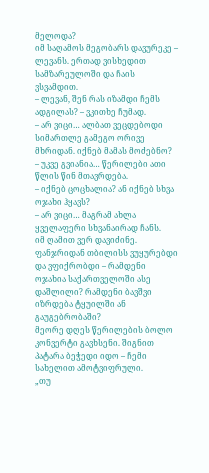მელოდა?
იმ საღამოს მეგობარს დავურეკე – ლევანს. ერთად ვისხედით სამზარეულოში და ჩაის ვსვამდით.
– ლევან, შენ რას იზამდი ჩემს ადგილას? – ვკითხე ჩუმად.
– არ ვიცი… ალბათ ვეცდებოდი სიმართლე გამეგო ორივე მხრიდან. იქნებ მამას მოძებნო?
– უკვე გვიანია… წერილები ათი წლის წინ მთავრდება.
– იქნებ ცოცხალია? ან იქნებ სხვა ოჯახი ჰყავს?
– არ ვიცი… მაგრამ ახლა ყველაფერი სხვანაირად ჩანს.
იმ ღამით ვერ დავიძინე. ფანჯრიდან თბილისს ვუყურებდი და ვფიქრობდი – რამდენი ოჯახია საქართველოში ასე დაშლილი? რამდენი ბავშვი იზრდება ტყუილში ან გაუგებრობაში?
მეორე დღეს წერილების ბოლო კონვერტი გავხსენი. შიგნით პატარა ბეჭედი იდო – ჩემი სახელით ამოტვიფრული.
„თუ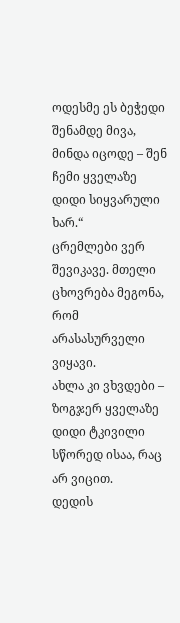ოდესმე ეს ბეჭედი შენამდე მივა, მინდა იცოდე – შენ ჩემი ყველაზე დიდი სიყვარული ხარ.“
ცრემლები ვერ შევიკავე. მთელი ცხოვრება მეგონა, რომ არასასურველი ვიყავი.
ახლა კი ვხვდები – ზოგჯერ ყველაზე დიდი ტკივილი სწორედ ისაა, რაც არ ვიცით.
დედის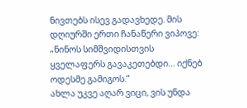ნივთებს ისევ გადავხედე. მის დღიურში ერთი ჩანაწერი ვიპოვე: „ნინოს სიმშვიდისთვის ყველაფერს გავაკეთებდი… იქნებ ოდესმე გამიგოს.“
ახლა უკვე აღარ ვიცი, ვის უნდა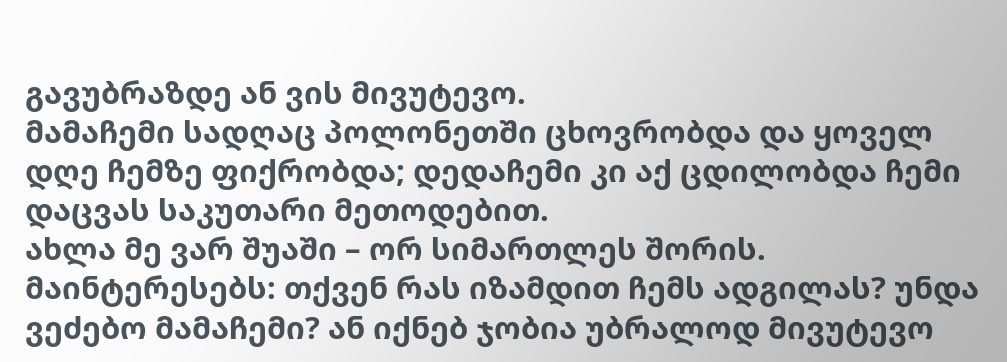გავუბრაზდე ან ვის მივუტევო.
მამაჩემი სადღაც პოლონეთში ცხოვრობდა და ყოველ დღე ჩემზე ფიქრობდა; დედაჩემი კი აქ ცდილობდა ჩემი დაცვას საკუთარი მეთოდებით.
ახლა მე ვარ შუაში – ორ სიმართლეს შორის.
მაინტერესებს: თქვენ რას იზამდით ჩემს ადგილას? უნდა ვეძებო მამაჩემი? ან იქნებ ჯობია უბრალოდ მივუტევო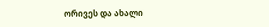ორივეს და ახალი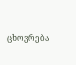ცხოვრება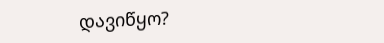დავიწყო?